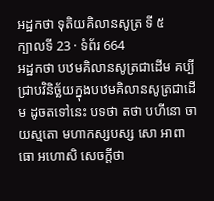អដ្ឋកថា ទុតិយគិលានសូត្រ ទី ៥
ក្បាលទី 23 · ទំព័រ 664
អដ្ឋកថា បឋមគិលានសូត្រជាដើម គប្បីជ្រាបវិនិច្ឆ័យក្នុងបឋមគិលានសូត្រជាដើម ដូចតទៅនេះ បទថា តថា បហីនោ ចាយស្មតោ មហាកស្សបស្ស សោ អាពាធោ អហោសិ សេចក្តីថា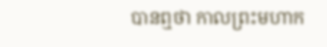បានឮថា កាលព្រះមហាក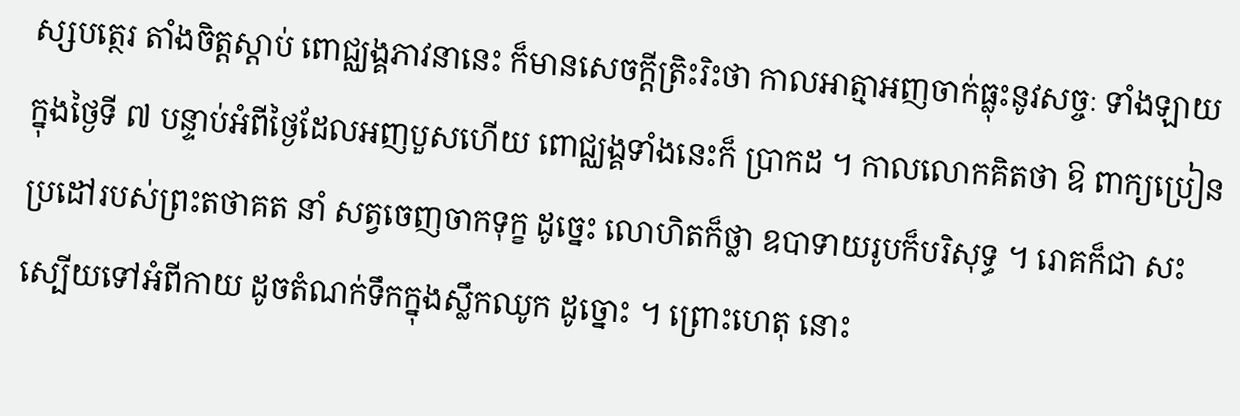ស្សបត្ថេរ តាំងចិត្តស្តាប់ ពោជ្ឈង្គភាវនានេះ ក៏មានសេចក្តីត្រិះរិះថា កាលអាត្មាអញចាក់ធ្លុះនូវសច្ចៈ ទាំងឡាយក្នុងថ្ងៃទី ៧ បន្ទាប់អំពីថ្ងៃដែលអញបួសហើយ ពោជ្ឈង្គទាំងនេះក៏ ប្រាកដ ។ កាលលោកគិតថា ឱ ពាក្យប្រៀនប្រដៅរបស់ព្រះតថាគត នាំ សត្វចេញចាកទុក្ខ ដូច្នេះ លោហិតក៏ថ្លា ឧបាទាយរូបក៏បរិសុទ្ធ ។ រោគក៏ជា សះស្បើយទៅអំពីកាយ ដូចតំណក់ទឹកក្នុងស្លឹកឈូក ដូច្នោះ ។ ព្រោះហេតុ នោះ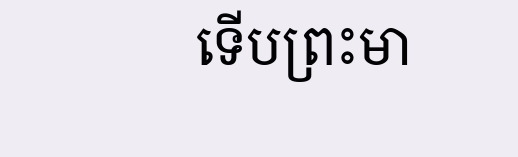ទើបព្រះមា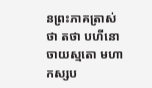នព្រះភាគត្រាស់ថា តថា បហីនោ ចាយស្មតោ មហាកស្សប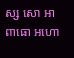ស្ស សោ អាពាធោ អហោ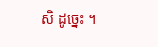សិ ដូច្នេះ ។